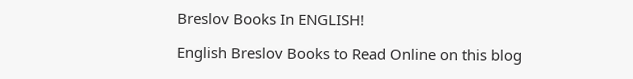Breslov Books In ENGLISH!

English Breslov Books to Read Online on this blog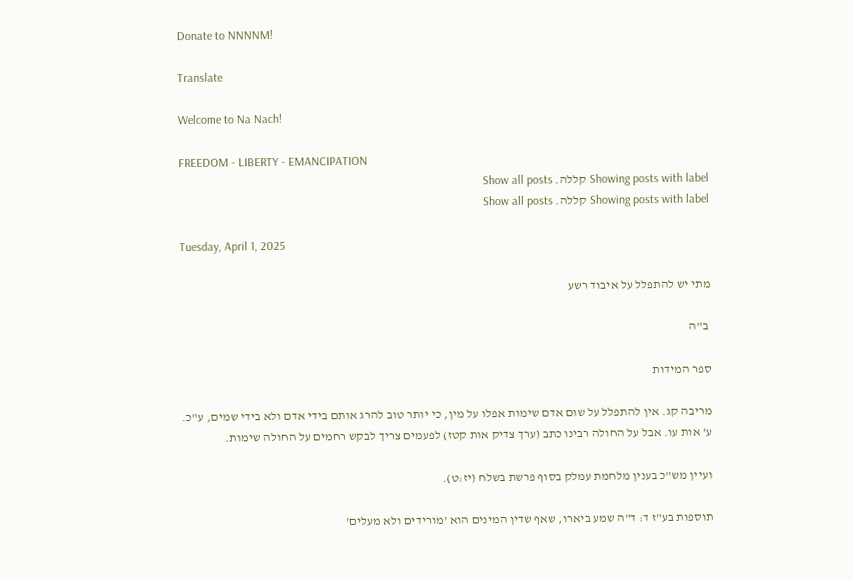Donate to NNNNM!

Translate

Welcome to Na Nach!

FREEDOM - LIBERTY - EMANCIPATION
Showing posts with label קללה. Show all posts
Showing posts with label קללה. Show all posts

Tuesday, April 1, 2025

מתי יש להתפלל על איבוד רשע

 ב"ה

ספר המידות

מריבה קג. אין להתפלל על שום אדם שימות אפלו על מין, כי יותר טוב להרג אותם בידי אדם ולא בידי שמים, ע"כ. ע' אות עו. אבל על החולה רבינו כתב (ערך צדיק אות קטז) לפעמים צריך לבקש רחמים על החולה שימות.

ועיין מש"כ בענין מלחמת עמלק בסוף פרשת בשלח (יז:ט).

תוספות בע"ז ד: ד"ה שמע ביארו, שאף שדין המינים הוא 'מורידים ולא מעלים'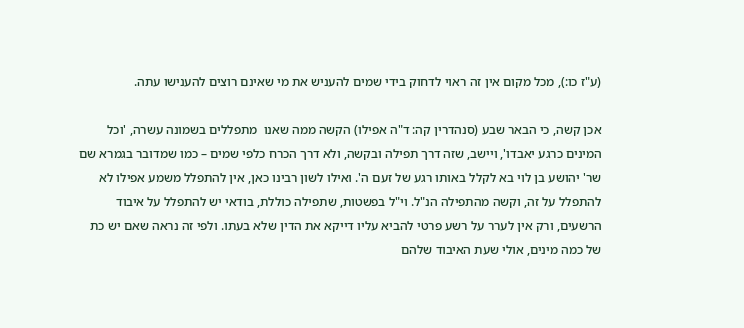(ע"ז כו:), מכל מקום אין זה ראוי לדחוק בידי שמים להעניש את מי שאינם רוצים להענישו עתה.

אכן קשה, כי הבאר שבע (סנהדרין קה: ד"ה אפילו) הקשה ממה שאנו  מתפללים בשמונה עשרה, 'וכל המינים כרגע יאבדו', ויישב, שזה דרך תפילה ובקשה, ולא דרך הכרח כלפי שמים – כמו שמדובר בגמרא שם שר' יהושע בן לוי בא לקלל באותו רגע של זעם ה'. ואילו לשון רבינו כאן, אין להתפלל משמע אפילו לא להתפלל על זה, וקשה מהתפילה הנ"ל. וי"ל בפשטות, שתפילה כוללת, בודאי יש להתפלל על איבוד הרשעים, ורק אין לערר על רשע פרטי להביא עליו דייקא את הדין שלא בעתו. ולפי זה נראה שאם יש כת של כמה מינים, אולי שעת האיבוד שלהם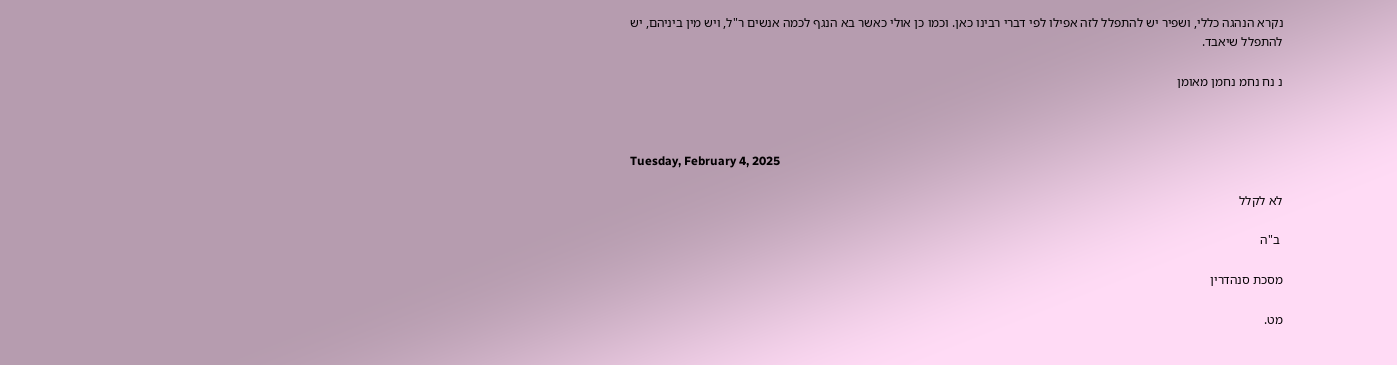נקרא הנהגה כללי, ושפיר יש להתפלל לזה אפילו לפי דברי רבינו כאן. וכמו כן אולי כאשר בא הנגף לכמה אנשים ר"ל, ויש מין ביניהם, יש להתפלל שיאבד.

נ נח נחמ נחמן מאומן



Tuesday, February 4, 2025

לא לקלל

 ב"ה

מסכת סנהדרין

מט.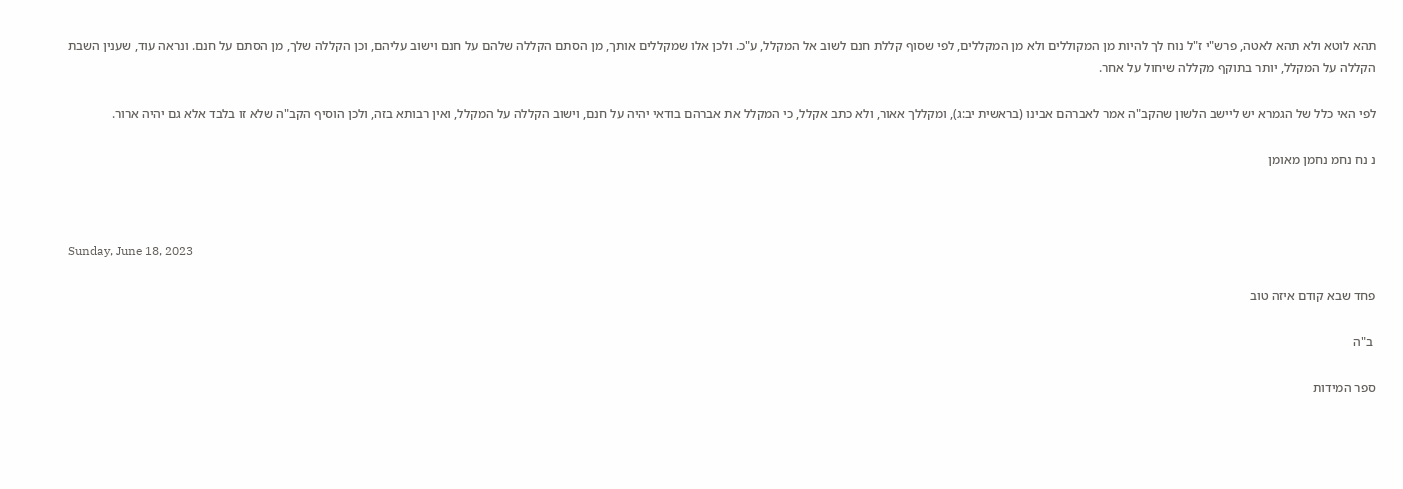תהא לוטא ולא תהא לאטה, פרש"י ז"ל נוח לך להיות מן המקוללים ולא מן המקללים, לפי שסוף קללת חנם לשוב אל המקלל, ע"כ. ולכן אלו שמקללים אותך, מן הסתם הקללה שלהם על חנם וישוב עליהם, וכן הקללה שלך, מן הסתם על חנם. ונראה עוד, שענין השבת הקללה על המקלל, יותר בתוקף מקללה שיחול על אחר.

לפי האי כלל של הגמרא יש ליישב הלשון שהקב"ה אמר לאברהם אבינו (בראשית יב:ג), ומקללך אאור, ולא כתב אקלל, כי המקלל את אברהם בודאי יהיה על חנם, וישוב הקללה על המקלל, ואין רבותא בזה, ולכן הוסיף הקב"ה שלא זו בלבד אלא גם יהיה ארור.

נ נח נחמ נחמן מאומן



Sunday, June 18, 2023

פחד שבא קודם איזה טוב

 ב"ה

ספר המידות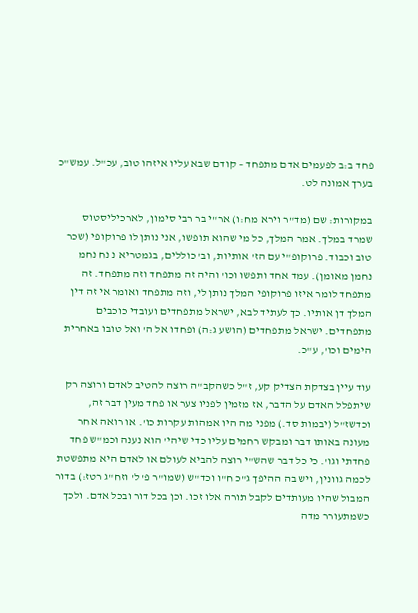פחד ב:ב לפעמים אדם מתפחד – קודם שבא עליו איזהו טוב, עכ"ל. עמש"כ בערך אמונה לט.

במקורות: שם (מד"ר וירא מח:ו) אר"י בר רבי סימון, לארכיליסטוס שמרד במלך. אמר המלך, כל מי שהוא תופשו, אני נותן לו פרוקופי (שכר טוב וכבוד. פרוקופ"י עם הז' אותיות, וב' כוללים, בגמטריא נ נח נחמ נחמן מאומן). עמד אחד ותפשו וכו' והיה זה מתפחד וזה מתפחד. זה מתפחד לומר איזו פרוקופי המלך נותן לי, וזה מתפחד ואומר אי זה דין המלך דן אותיו. כך לעתיד לבא, ישראל מתפחדים ועובדי כוכבים מתפחדים. ישראל מתפחדים (הושע ג:ה) ופחדו אל ה' ואל טובו באחרית הימים וכו', ע"כ.

עוד עיין בצדקת הצדיק קע, ז"ל כשהקב"ה רוצה להטיב לאדם ורוצה רק שיתפלל האדם על הדבר, אז מזמין לפניו צער או פחד מעין דבר זה, וכדשז"ל (יבמות סד.) מפני מה היו אמהות עקרות כו'. או רואה אחר מעונה באותו דבר ומבקש רחמים עליו כדי שיהי' הוא נענה וכמ"ש פחד פחדתי וגו'. כי כל דבר שהש"י רוצה להביא לעולם או לאדם היא מתפשטת לכמה גוונין, ויש בה ההיפך ג"כ ח"ו וכד"ש (שמו"ר פ' ל' וזח"ג רטז:) בדור המבול שהיו מעותדים לקבל תורה אלו זכו. וכן בכל דור ובכל אדם. ולכך כשמתעורר מדה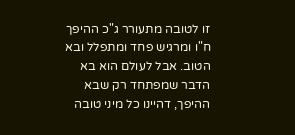זו לטובה מתעורר ג"כ ההיפך ח"ו ומרגיש פחד ומתפלל ובא הטוב. אבל לעולם הוא בא הדבר שמפתחד רק שבא ההיפך, דהיינו כל מיני טובה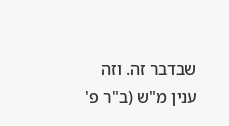שבדבר זה. וזה ענין מ"ש (ב"ר פ'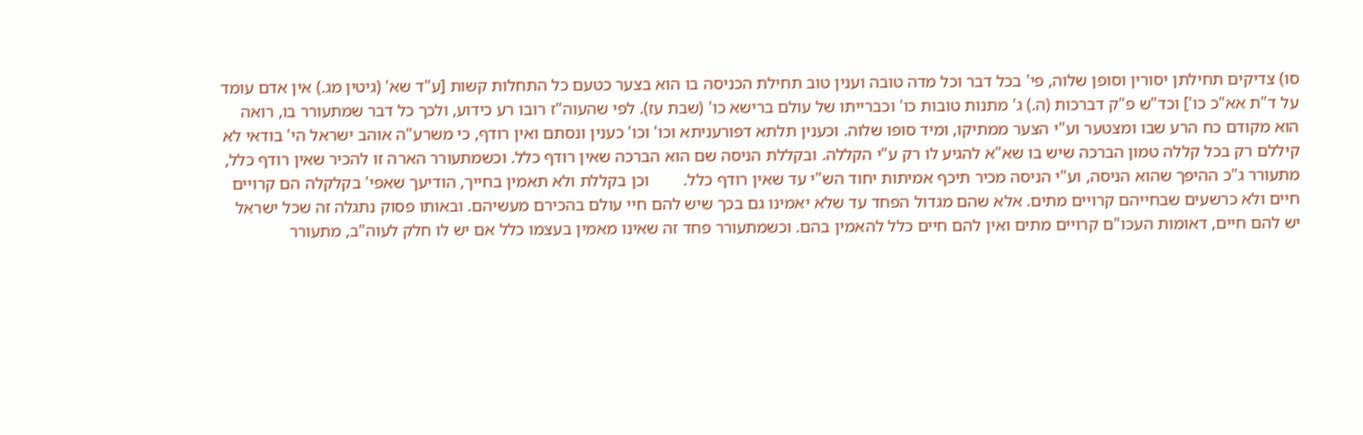סו) צדיקים תחילתן יסורין וסופן שלוה, פי' בכל דבר וכל מדה טובה וענין טוב תחילת הכניסה בו הוא בצער כטעם כל התחלות קשות [ע"ד שא' (גיטין מג.) אין אדם עומד על ד"ת אא"כ כו'] וכד"ש פ"ק דברכות (ה.) ג' מתנות טובות כו' וכברייתו של עולם ברישא כו' (שבת עז). לפי שהעוה"ז רובו רע כידוע, ולכך כל דבר שמתעורר בו, רואה הוא מקודם כח הרע שבו ומצטער וע"י הצער ממתיקו, ומיד סופו שלוה. וכענין תלתא דפורעניתא וכו' וכו' כענין ונסתם ואין רודף, כי משרע"ה אוהב ישראל הי' בודאי לא קיללם רק בכל קללה טמון הברכה שיש בו שא"א להגיע לו רק ע"י הקללה. ובקללת הניסה שם הוא הברכה שאין רודף כלל. וכשמתעורר הארה זו להכיר שאין רודף כלל, מתעורר ג"כ ההיפך שהוא הניסה, וע"י הניסה מכיר תיכף אמיתות יחוד הש"י עד שאין רודף כלל.        וכן בקללת ולא תאמין בחייך, הודיעך שאפי' בקלקלה הם קרויים חיים ולא כרשעים שבחייהם קרויים מתים. אלא שהם מגדול הפחד עד שלא יאמינו גם בכך שיש להם חיי עולם בהכירם מעשיהם. ובאותו פסוק נתגלה זה שכל ישראל יש להם חיים, דאומות העכו"ם קרויים מתים ואין להם חיים כלל להאמין בהם. וכשמתעורר פחד זה שאינו מאמין בעצמו כלל אם יש לו חלק לעוה"ב, מתעורר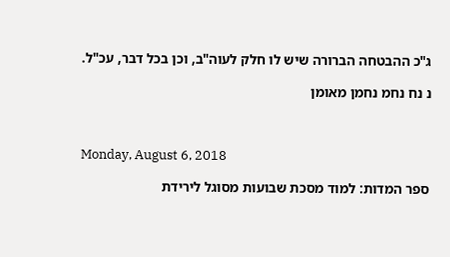ג"כ ההבטחה הברורה שיש לו חלק לעוה"ב, וכן בכל דבר, עכ"ל.

נ נח נחמ נחמן מאומן



Monday, August 6, 2018

ספר המדות: למוד מסכת שבועות מסוגל לירידת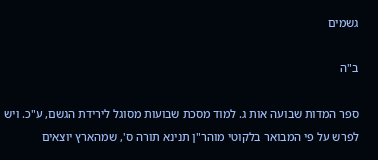גשמים

ב"ה

ספר המדות שבועה אות ג. למוד מסכת שבועות מסוגל לירידת הגשם, ע"כ. ויש לפרש על פי המבואר בלקוטי מוהר"ן תנינא תורה ס', שמהארץ יוצאים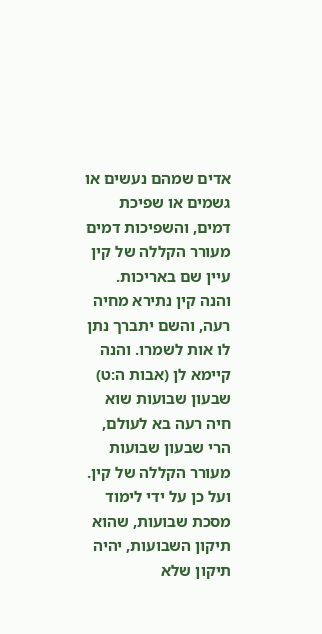אדים שמהם נעשים או גשמים או שפיכת דמים, והשפיכות דמים מעורר הקללה של קין עיין שם באריכות.
והנה קין נתירא מחיה רעה, והשם יתברך נתן לו אות לשמרו. והנה קיימא לן (אבות ה:ט) שבעון שבועות שוא חיה רעה בא לעולם, הרי שבעון שבועות מעורר הקללה של קין. ועל כן על ידי לימוד מסכת שבועות, שהוא תיקון השבועות, יהיה תיקון שלא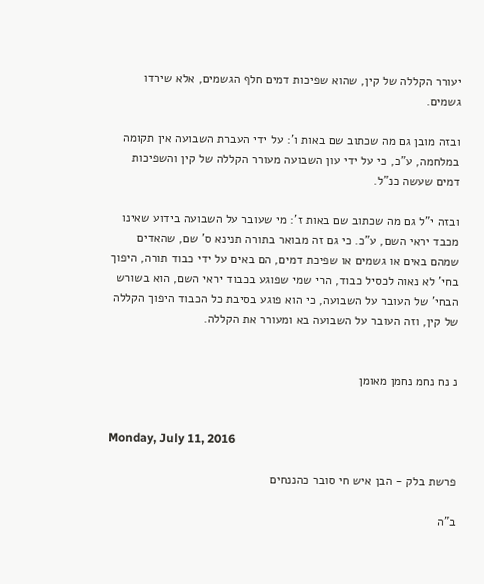יעורר הקללה של קין, שהוא שפיכות דמים חלף הגשמים, אלא שירדו גשמים.

ובזה מובן גם מה שכתוב שם באות ו': על ידי העברת השבועה אין תקומה במלחמה, ע"כ, כי על ידי עון השבועה מעורר הקללה של קין והשפיכות דמים שעשה כנ"ל.

ובזה י"ל גם מה שכתוב שם באות ז': מי שעובר על השבועה בידוע שאינו מכבד יראי השם, ע"כ. כי גם זה מבואר בתורה תנינא ס' שם, שהאדים שמהם באים או גשמים או שפיכת דמים, הם באים על ידי כבוד תורה, היפוך בחי' לא נאוה לכסיל כבוד, הרי שמי שפוגע בכבוד יראי השם, הוא בשורש הבחי' של העובר על השבועה, כי הוא פוגע בסיבת כל הכבוד היפוך הקללה של קין, וזה העובר על השבועה בא ומעורר את הקללה.


נ נח נחמ נחמן מאומן


Monday, July 11, 2016

פרשת בלק - הבן איש חי סובר כהננחים

ב"ה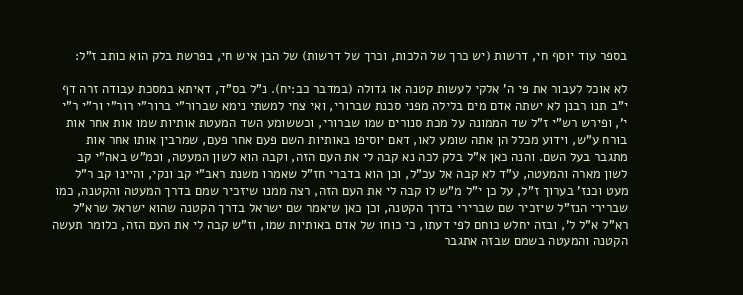בספר עוד יוסף חי, דרשות (יש כרך של הלכות, וכרך של דרשות) של הבן איש חי, בפרשת בלק הוא כותב ז"ל:

לא אוכל לעבור את פי ה' אלקי לעשות קטנה או גדולה (במדבר כב:יח). נ"ל בס"ד, דאיתא במסכת עבודה זרה דף י"ב תנו רבנן לא ישתה אדם מים בלילה מפני סכנת שברורי, ואי צחי למשתי נימא שברור"י ברור"י רור"י ור"י ר"י י', ופירש רש"י ז"ל שד הממונה על מכת סנורים שמו שברורי, וכששומע השד המעטת אותיות שמו אות אחר אות בורח ע"ש, וידוע מכלל הן אתה שומע לאו, דאם יוסיפו באותיות השם פעם אחר פעם, שמרבין אותו אחר אות מתגבר בעל השם. והנה כאן א"ל בלק לכה נא קבה לי את העם הזה, וקבה הוא לשון המעטה, וכמ"ש באה"י קב לשון מארה והמעטה, ע"ד לא קבה אל עכ"ל, וכן הוא בדברי חז"ל שאמרו משנת ראב"י קב ונקי, והיינו קב ר"ל מעט וכנז' בערוך ז"ל, על כן י"ל מ"ש לו קבה לי את העם הזה, רצה ממנו שיזכיר שמם בדרך המעטה והקטנה, כמו שברירי הנז"ל שיזכיר שם שברירי בדרך הקטנה, וכן כאן שיאמר שם ישראל בדרך הקטנה שהוא ישראל שרא"ל רא"ל א"ל ל', ובזה יחלש כוחם לפי דעתו, כי כוחו של אדם באותיות שמו, וז"ש קבה לי את העם הזה, כלומר תעשה הקטנה והמעטה בשמם שבזה אתגבר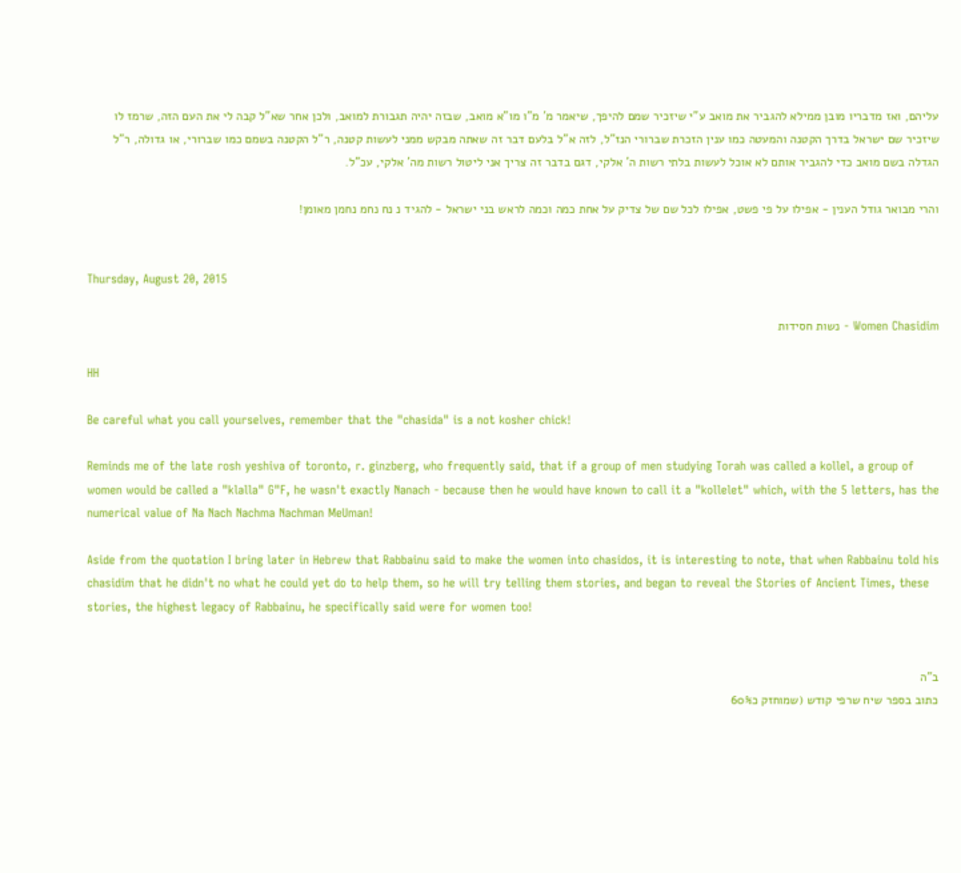עליהם, ואז מדבריו מובן ממילא להגביר את מואב ע"י שיזכיר שמם להיפך, שיאמר מ' מ"ו מו"א מואב, שבזה יהיה תגבורת למואב, ולכן אחר שא"ל קבה לי את העם הזה, שרמז לו שיזכיר שם ישראל בדרך הקטנה והמעטה כמו ענין הזכרת שברורי הנז"ל, לזה א"ל בלעם דבר זה שאתה מבקש ממני לעשות קטנה, ר"ל הקטנה בשמם כמו שברורי, או גדולה, ר"ל הגדלה בשם מואב כדי להגביר אותם לא אוכל לעשות בלתי רשות ה' אלקי, דגם בדבר זה צריך אני ליטול רשות מה' אלקי, עכ"ל.

והרי מבואר גודל הענין - אפילו על פי פשט, אפילו לכל שם של צדיק על אחת כמה וכמה לראש בני ישראל - להגיד נ נח נחמ נחמן מאומן!


Thursday, August 20, 2015

Women Chasidim - נשות חסידות

HH

Be careful what you call yourselves, remember that the "chasida" is a not kosher chick!

Reminds me of the late rosh yeshiva of toronto, r. ginzberg, who frequently said, that if a group of men studying Torah was called a kollel, a group of women would be called a "klalla" G"F, he wasn't exactly Nanach - because then he would have known to call it a "kollelet" which, with the 5 letters, has the numerical value of Na Nach Nachma Nachman MeUman!

Aside from the quotation I bring later in Hebrew that Rabbainu said to make the women into chasidos, it is interesting to note, that when Rabbainu told his chasidim that he didn't no what he could yet do to help them, so he will try telling them stories, and began to reveal the Stories of Ancient Times, these stories, the highest legacy of Rabbainu, he specifically said were for women too!


ב"ה
כתוב בספר שיח שרפי קודש (שמוחזק כ60%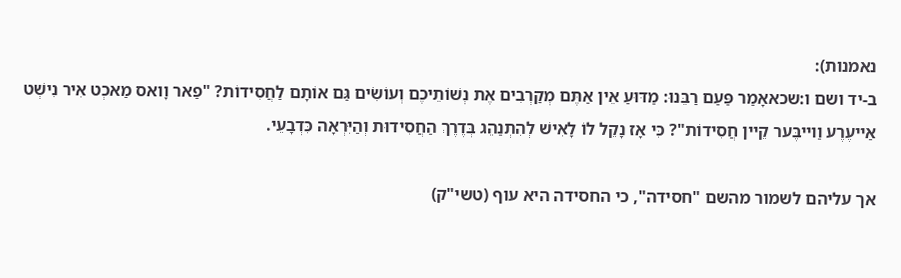נאמנות):
ב-יד ושם ו:שכאאָמַר פַּעַם רַבֵּנוּ: מַדּוּעַ אֵין אַתֶּם מְקַרְבִים אֶת נְשׁוֹתֵיכֶם וְעוֹשִֹים גַּם אוֹתָם לַחֲסִידוֹת? "פַאר וָואס מַאכְט אִיר נִישְׁט אַייעֶרֶע וַוייבֶּער קֵיין חֲסִידוֹת"? כִּי אָז נָקֵל לוֹ לָאִישׁ לְהִתְנַהֵג בְּדֶרֶךְ הַחֲסִידוּת וְהַיִּרְאָה כִּדְבָעֵי.

אך עליהם לשמור מהשם "חסידה", כי החסידה היא עוף (טשי"ק)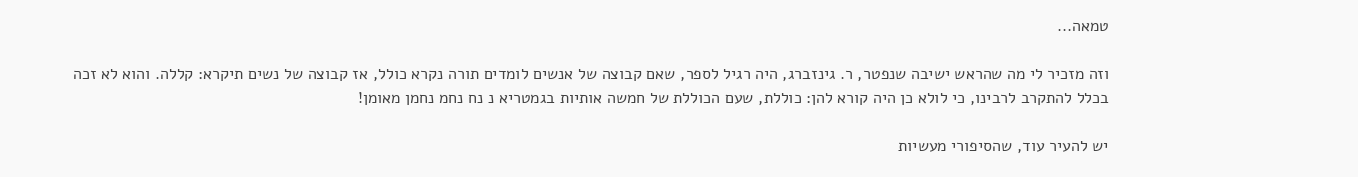טמאה...

וזה מזכיר לי מה שהראש ישיבה שנפטר, ר. גינזברג, היה רגיל לספר, שאם קבוצה של אנשים לומדים תורה נקרא כולל, אז קבוצה של נשים תיקרא: קללה. והוא לא זכה בכלל להתקרב לרבינו, כי לולא כן היה קורא להן: כוללת, שעם הכוללת של חמשה אותיות בגמטריא נ נח נחמ נחמן מאומן!

יש להעיר עוד, שהסיפורי מעשיות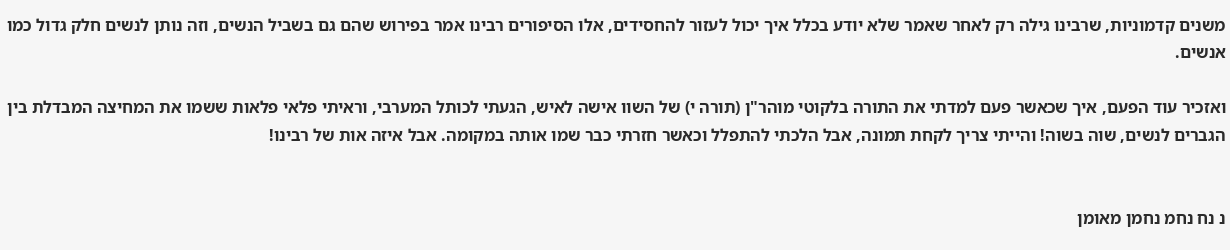משנים קדמוניות, שרבינו גילה רק לאחר שאמר שלא יודע בכלל איך יכול לעזור להחסידים, אלו הסיפורים רבינו אמר בפירוש שהם גם בשביל הנשים, וזה נותן לנשים חלק גדול כמו אנשים.

ואזכיר עוד הפעם, איך שכאשר פעם למדתי את התורה בלקוטי מוהר"ן (תורה י) של השוו אישה לאיש, הגעתי לכותל המערבי, וראיתי פלאי פלאות ששמו את המחיצה המבדלת בין הגברים לנשים, שוה בשוה! והייתי צריך לקחת תמונה, אבל הלכתי להתפלל וכאשר חזרתי כבר שמו אותה במקומה. אבל איזה אות של רבינו!


נ נח נחמ נחמן מאומן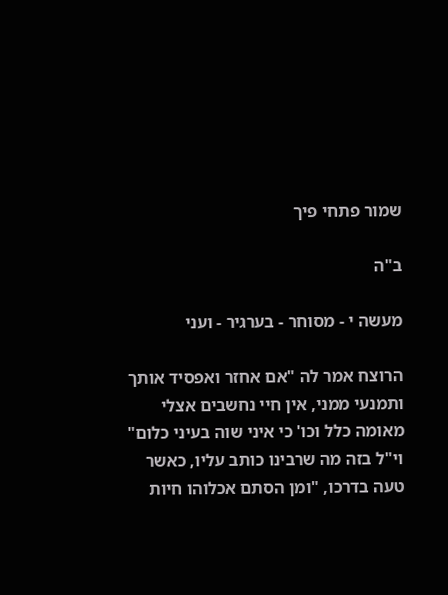שמור פתחי פיך

ב"ה

מעשה י - מסוחר - בערגיר - ועני

הרוצח אמר לה "אם אחזר ואפסיד אותך ותמנעי ממני, אין חיי נחשבים אצלי מאומה כלל וכו' כי איני שוה בעיני כלום" וי"ל בזה מה שרבינו כותב עליו, כאשר טעה בדרכו, "ומן הסתם אכלוהו חיות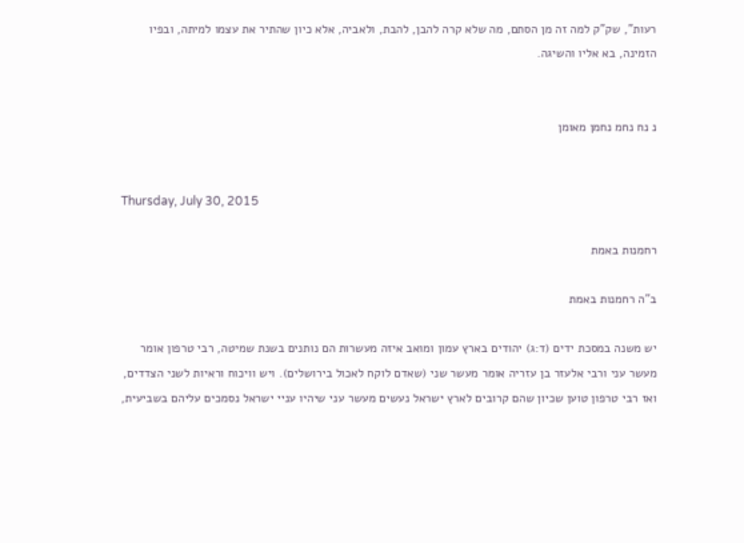רעות", שק"ק למה זה מן הסתם, מה שלא קרה להבן, להבת, ולאביה, אלא כיון שהתיר את עצמו למיתה, ובפיו הזמינה, בא אליו והשיגה.


נ נח נחמ נחמן מאומן


Thursday, July 30, 2015

רחמנות באמת

ב"ה רחמנות באמת

יש משנה במסכת ידים (ד:ג) יהודים בארץ עמון ומואב איזה מעשרות הם נותנים בשנת שמיטה, רבי טרפון אומר מעשר עני ורבי אלעזר בן עזריה אומר מעשר שני (שאדם לוקח לאכול בירושלים). ויש וויכוח וראיות לשני הצדדים, ואז רבי טרפון טוען שכיון שהם קרובים לארץ ישראל נעשים מעשר עני שיהיו עניי ישראל נסמכים עליהם בשביעית,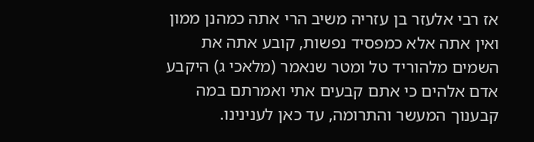אז רבי אלעזר בן עזריה משיב הרי אתה כמהנן ממון ואין אתה אלא כמפסיד נפשות, קובע אתה את השמים מלהוריד טל ומטר שנאמר (מלאכי ג) היקבע אדם אלהים כי אתם קבעים אתי ואמרתם במה קבענוך המעשר והתרומה, עד כאן לענינינו.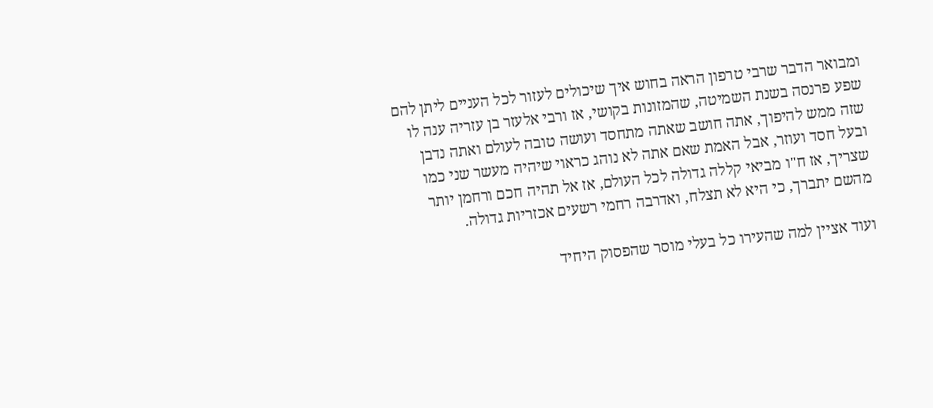ומבואר הדבר שרבי טרפון הראה בחוש איך שיכולים לעזור לכל העניים ליתן להם שפע פרנסה בשנת השמיטה, שהמזונות בקושי, אז ורבי אלעזר בן עזריה ענה לו שזה ממש להיפוך, אתה חושב שאתה מתחסד ועושה טובה לעולם ואתה נדבן ובעל חסד ועוזר, אבל האמת שאם אתה לא נוהג כראוי שיהיה מעשר שני כמו שצריך, אז ח"ו מביאי קללה גדולה לכל העולם, אז אל תהיה חכם ורחמן יותר מהשם יתברך, כי היא לא תצלח, ואדרבה רחמי רשעים אכזריות גדולה.

ועוד אציין למה שהעירו כל בעלי מוסר שהפסוק היחיד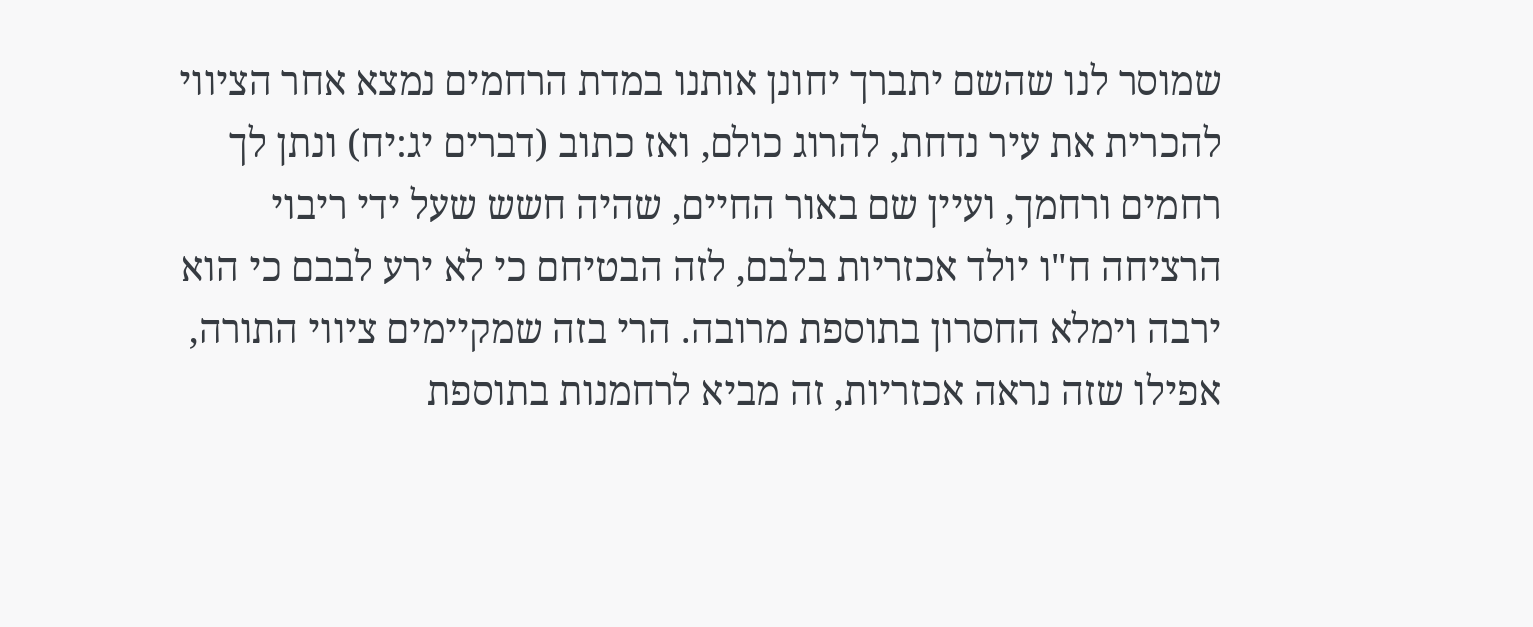שמוסר לנו שהשם יתברך יחונן אותנו במדת הרחמים נמצא אחר הציווי להכרית את עיר נדחת, להרוג כולם, ואז כתוב (דברים יג:יח) ונתן לך רחמים ורחמך, ועיין שם באור החיים, שהיה חשש שעל ידי ריבוי הרציחה ח"ו יולד אכזריות בלבם, לזה הבטיחם כי לא ירע לבבם כי הוא ירבה וימלא החסרון בתוספת מרובה. הרי בזה שמקיימים ציווי התורה, אפילו שזה נראה אכזריות, זה מביא לרחמנות בתוספת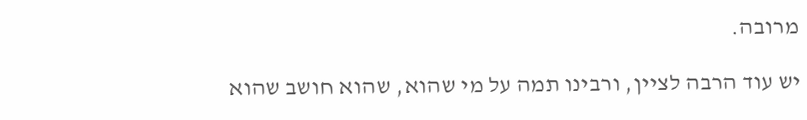מרובה.

יש עוד הרבה לציין, ורבינו תמה על מי שהוא, שהוא חושב שהוא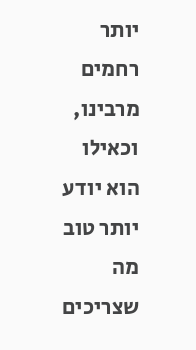יותר רחמים מרבינו, וכאילו הוא יודע יותר טוב מה שצריכים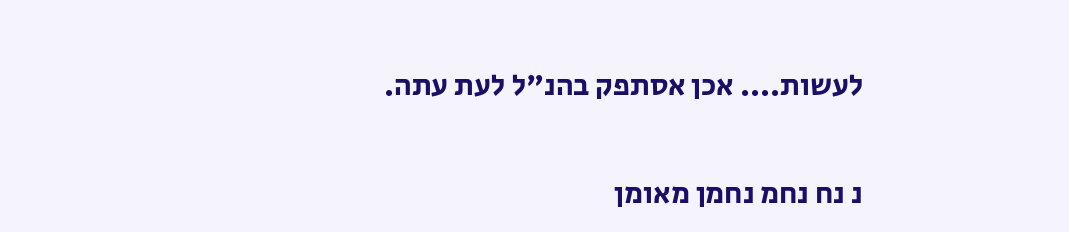לעשות.... אכן אסתפק בהנ"ל לעת עתה.

נ נח נחמ נחמן מאומן